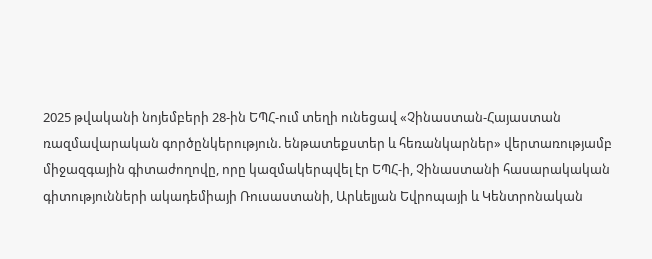2025 թվականի նոյեմբերի 28-ին ԵՊՀ-ում տեղի ունեցավ «Չինաստան-Հայաստան ռազմավարական գործընկերություն. ենթատեքստեր և հեռանկարներ» վերտառությամբ միջազգային գիտաժողովը, որը կազմակերպվել էր ԵՊՀ-ի, Չինաստանի հասարակական գիտությունների ակադեմիայի Ռուսաստանի, Արևելյան Եվրոպայի և Կենտրոնական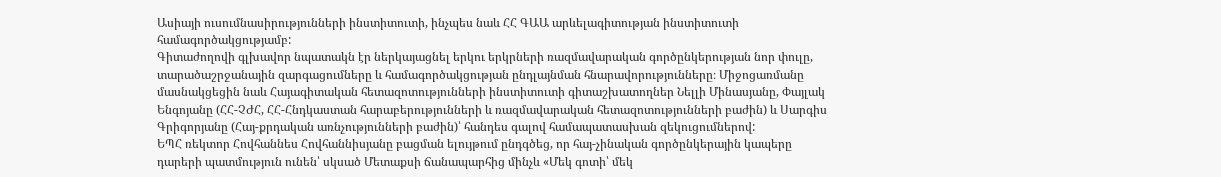Ասիայի ուսումնասիրությունների ինստիտուտի, ինչպես նաև ՀՀ ԳԱԱ արևելագիտության ինստիտուտի համագործակցությամբ:
Գիտաժողովի գլխավոր նպատակն էր ներկայացնել երկու երկրների ռազմավարական գործընկերության նոր փուլը, տարածաշրջանային զարգացումները և համագործակցության ընդլայնման հնարավորությունները։ Միջոցառմանը մասնակցեցին նաև Հայագիտական հետազոտությունների ինստիտուտի գիտաշխատողներ Նելլի Մինասյանը, Փայլակ Ենգոյանը (ՀՀ-ՉԺՀ, ՀՀ-Հնդկաստան հարաբերությունների և ռազմավարական հետազոտությունների բաժին) և Սարգիս Գրիգորյանը (Հայ-քրդական առնչությունների բաժին)՝ հանդես գալով համապատասխան զեկուցումներով:
ԵՊՀ ռեկտոր Հովհաննես Հովհաննիսյանը բացման ելույթում ընդգծեց, որ հայ-չինական գործընկերային կապերը դարերի պատմություն ունեն՝ սկսած Մետաքսի ճանապարհից մինչև «Մեկ գոտի՝ մեկ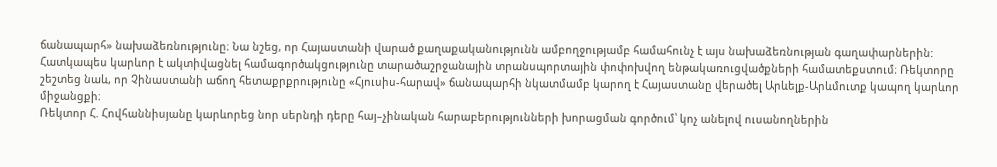ճանապարհ» նախաձեռնությունը։ Նա նշեց, որ Հայաստանի վարած քաղաքականությունն ամբողջությամբ համահունչ է այս նախաձեռնության գաղափարներին: Հատկապես կարևոր է ակտիվացնել համագործակցությունը տարածաշրջանային տրանսպորտային փոփոխվող ենթակառուցվածքների համատեքստում։ Ռեկտորը շեշտեց նաև, որ Չինաստանի աճող հետաքրքրությունը «Հյուսիս-հարավ» ճանապարհի նկատմամբ կարող է Հայաստանը վերածել Արևելք-Արևմուտք կապող կարևոր միջանցքի։
Ռեկտոր Հ. Հովհաննիսյանը կարևորեց նոր սերնդի դերը հայ–չինական հարաբերությունների խորացման գործում՝ կոչ անելով ուսանողներին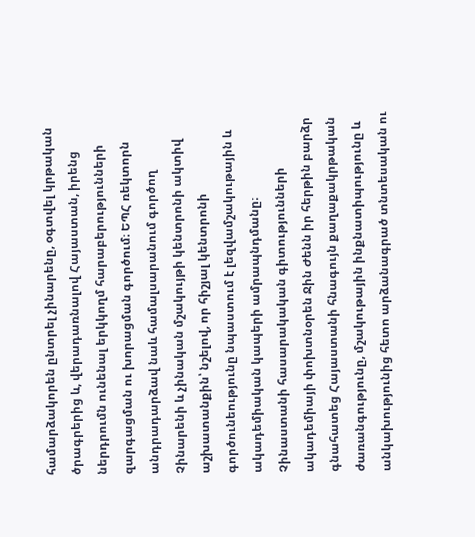համարձակորեն ընտրել չինարենը, օգտվել կրթական ծրագրերից և, վերադառնալով Հայաստան, իրենց ներդրումն ունենալ երկկողմ հարաբերությունների զարգացման ու խորացման գործում։ ԵՊՀ ռեկտորն անդրադարձավ նաև համալսարանում գործող Չինարենի և չինական մշակույթի կենտրոնի ակտիվ աշխատանքին՝ նշելով, որ հիշյալ կենտրոնի գործունեությունը նպաստում է լեզվամշակութային և ակադեմիական կապերի ամրապնդմանը։
Չինաստանի հասարակական գիտությունների ակադեմիայի փոխտնօրեն Ջին Ժենն իր հերթին բարձր գնահատեց Հայաստանի հնագույն քաղաքակրթական ժառանգությունը, մշակութային ինքնատիպությունը և անկախությունից հետո արձանագրած տնտեսական ու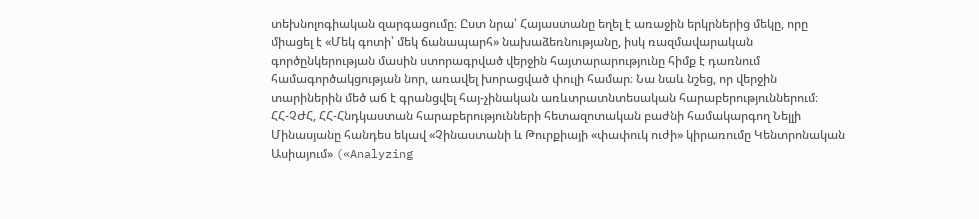տեխնոլոգիական զարգացումը։ Ըստ նրա՝ Հայաստանը եղել է առաջին երկրներից մեկը, որը միացել է «Մեկ գոտի՝ մեկ ճանապարհ» նախաձեռնությանը, իսկ ռազմավարական գործընկերության մասին ստորագրված վերջին հայտարարությունը հիմք է դառնում համագործակցության նոր, առավել խորացված փուլի համար։ Նա նաև նշեց, որ վերջին տարիներին մեծ աճ է գրանցվել հայ-չինական առևտրատնտեսական հարաբերություններում։
ՀՀ-ՉԺՀ, ՀՀ-Հնդկաստան հարաբերությունների հետազոտական բաժնի համակարգող Նելլի Մինասյանը հանդես եկավ «Չինաստանի և Թուրքիայի «փափուկ ուժի» կիրառումը Կենտրոնական Ասիայում» («Analyzing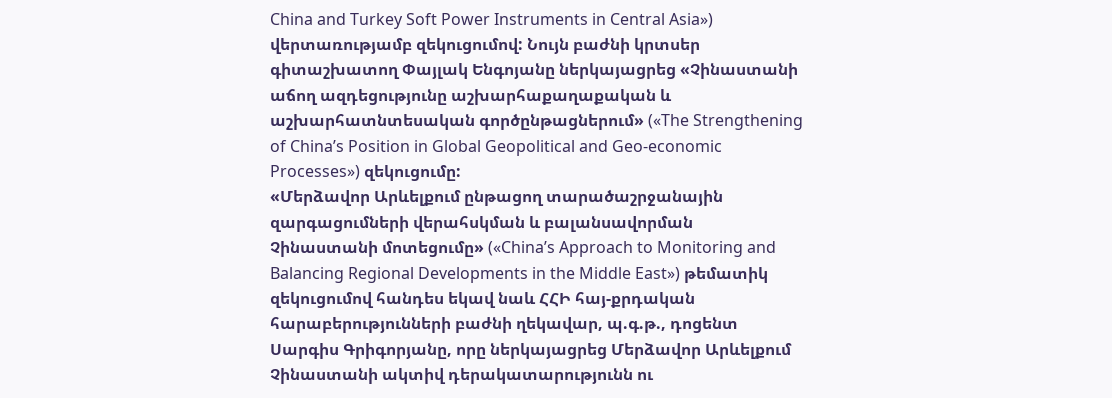China and Turkey Soft Power Instruments in Central Asia») վերտառությամբ զեկուցումով: Նույն բաժնի կրտսեր գիտաշխատող Փայլակ Ենգոյանը ներկայացրեց «Չինաստանի աճող ազդեցությունը աշխարհաքաղաքական և աշխարհատնտեսական գործընթացներում» («The Strengthening of China’s Position in Global Geopolitical and Geo-economic Processes») զեկուցումը:
«Մերձավոր Արևելքում ընթացող տարածաշրջանային զարգացումների վերահսկման և բալանսավորման Չինաստանի մոտեցումը» («China’s Approach to Monitoring and Balancing Regional Developments in the Middle East») թեմատիկ զեկուցումով հանդես եկավ նաև ՀՀԻ հայ-քրդական հարաբերությունների բաժնի ղեկավար, պ.գ.թ., դոցենտ Սարգիս Գրիգորյանը, որը ներկայացրեց Մերձավոր Արևելքում Չինաստանի ակտիվ դերակատարությունն ու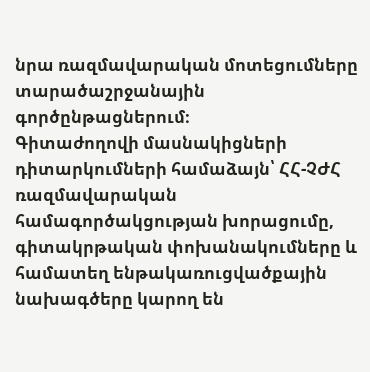նրա ռազմավարական մոտեցումները տարածաշրջանային գործընթացներում։
Գիտաժողովի մասնակիցների դիտարկումների համաձայն՝ ՀՀ-ՉԺՀ ռազմավարական համագործակցության խորացումը, գիտակրթական փոխանակումները և համատեղ ենթակառուցվածքային նախագծերը կարող են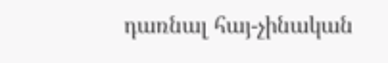դառնալ հայ-չինական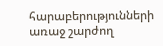հարաբերությունների առաջ շարժող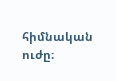հիմնական ուժը։